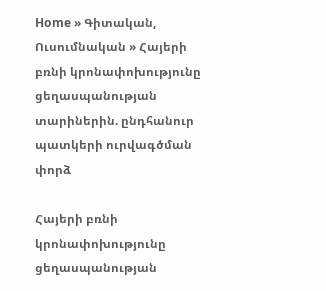Home » Գիտական, Ուսումնական » Հայերի բռնի կրոնափոխությունը ցեղասպանության տարիներին. ընդհանուր պատկերի ուրվագծման փորձ

Հայերի բռնի կրոնափոխությունը ցեղասպանության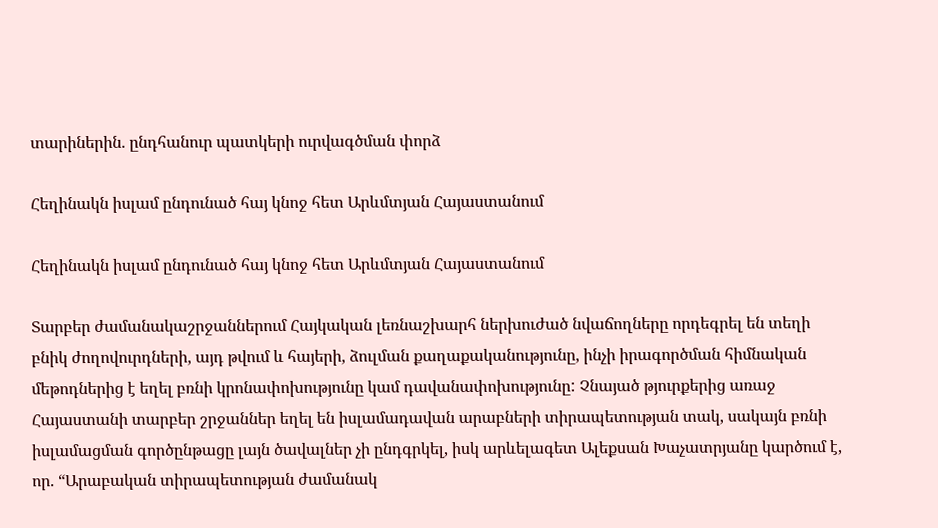տարիներին. ընդհանուր պատկերի ուրվագծման փորձ

Հեղինակն իսլամ ընդունած հայ կնոջ հետ Արևմտյան Հայաստանում

Հեղինակն իսլամ ընդունած հայ կնոջ հետ Արևմտյան Հայաստանում

Տարբեր ժամանակաշրջաններում Հայկական լեռնաշխարհ ներխուժած նվաճողները որդեգրել են տեղի բնիկ ժողովուրդների, այդ թվում և հայերի, ձուլման քաղաքականությունը, ինչի իրագործման հիմնական մեթոդներից է եղել բռնի կրոնափոխությունը կամ դավանափոխությունը: Չնայած թյուրքերից առաջ Հայաստանի տարբեր շրջաններ եղել են իսլամադավան արաբների տիրապետության տակ, սակայն բռնի իսլամացման գործընթացը լայն ծավալներ չի ընդգրկել, իսկ արևելագետ Ալեքսան Խաչատրյանը կարծում է, որ. “Արաբական տիրապետության ժամանակ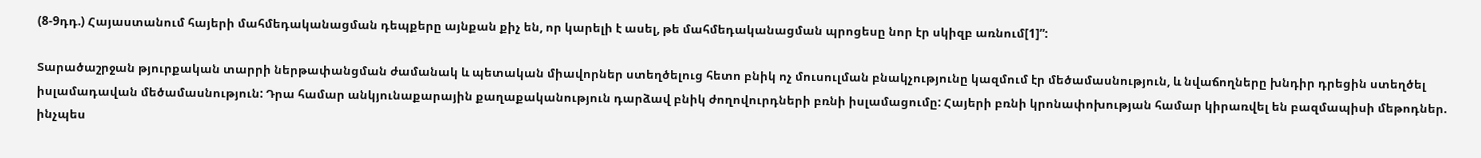(8-9դդ.) Հայաստանում հայերի մահմեդականացման դեպքերը այնքան քիչ են, որ կարելի է ասել, թե մահմեդականացման պրոցեսը նոր էր սկիզբ առնում[1]”:

Տարածաշրջան թյուրքական տարրի ներթափանցման ժամանակ և պետական միավորներ ստեղծելուց հետո բնիկ ոչ մուսուլման բնակչությունը կազմում էր մեծամասնություն, և նվաճողները խնդիր դրեցին ստեղծել իսլամադավան մեծամասնություն: Դրա համար անկյունաքարային քաղաքականություն դարձավ բնիկ ժողովուրդների բռնի իսլամացումը: Հայերի բռնի կրոնափոխության համար կիրառվել են բազմապիսի մեթոդներ. ինչպես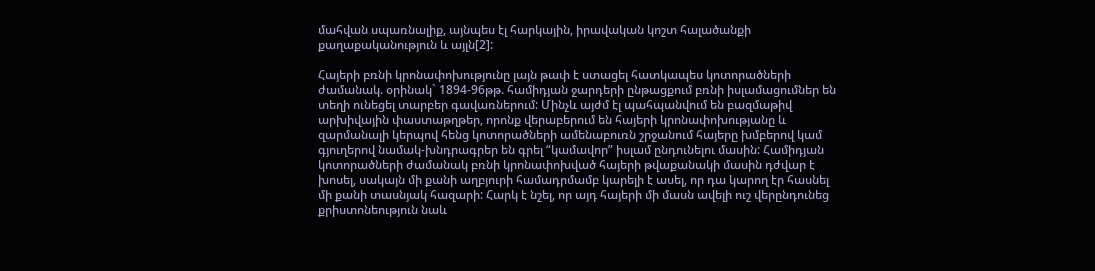մահվան սպառնալիք, այնպես էլ հարկային, իրավական կոշտ հալածանքի քաղաքականություն և այլն[2]:

Հայերի բռնի կրոնափոխությունը լայն թափ է ստացել հատկապես կոտորածների ժամանակ. օրինակ` 1894-96թթ. համիդյան ջարդերի ընթացքում բռնի իսլամացումներ են տեղի ունեցել տարբեր գավառներում: Մինչև այժմ էլ պահպանվում են բազմաթիվ արխիվային փաստաթղթեր, որոնք վերաբերում են հայերի կրոնափոխությանը և զարմանալի կերպով հենց կոտորածների ամենաբուռն շրջանում հայերը խմբերով կամ գյուղերով նամակ-խնդրագրեր են գրել “կամավոր” իսլամ ընդունելու մասին: Համիդյան կոտորածների ժամանակ բռնի կրոնափոխված հայերի թվաքանակի մասին դժվար է խոսել, սակայն մի քանի աղբյուրի համադրմամբ կարելի է ասել, որ դա կարող էր հասնել մի քանի տասնյակ հազարի: Հարկ է նշել, որ այդ հայերի մի մասն ավելի ուշ վերընդունեց քրիստոնեություն նաև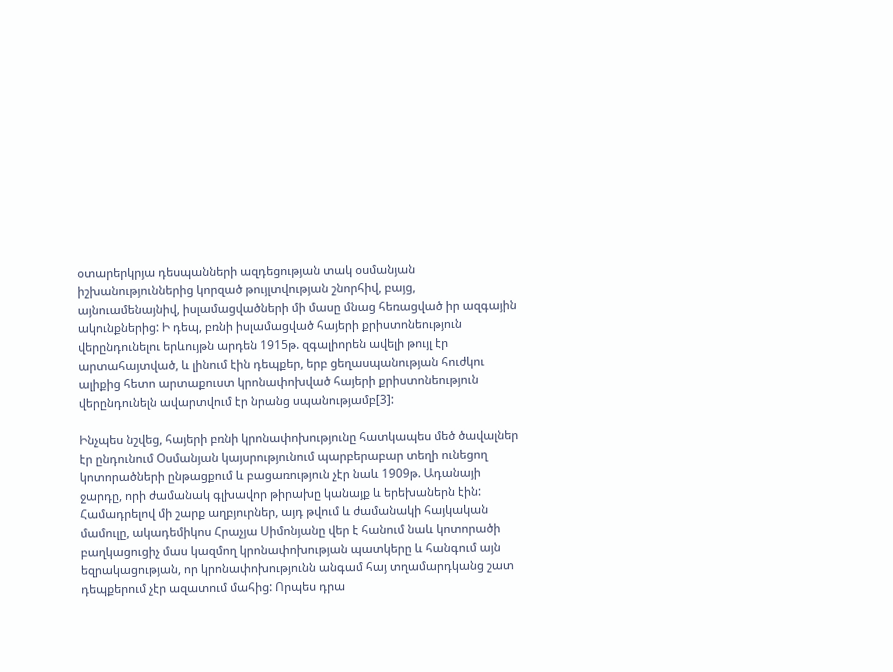օտարերկրյա դեսպանների ազդեցության տակ օսմանյան իշխանություններից կորզած թույլտվության շնորհիվ, բայց, այնուամենայնիվ, իսլամացվածների մի մասը մնաց հեռացված իր ազգային ակունքներից: Ի դեպ, բռնի իսլամացված հայերի քրիստոնեություն վերընդունելու երևույթն արդեն 1915թ. զգալիորեն ավելի թույլ էր արտահայտված, և լինում էին դեպքեր, երբ ցեղասպանության հուժկու ալիքից հետո արտաքուստ կրոնափոխված հայերի քրիստոնեություն վերընդունելն ավարտվում էր նրանց սպանությամբ[3]:

Ինչպես նշվեց, հայերի բռնի կրոնափոխությունը հատկապես մեծ ծավալներ էր ընդունում Օսմանյան կայսրությունում պարբերաբար տեղի ունեցող կոտորածների ընթացքում և բացառություն չէր նաև 1909թ. Ադանայի ջարդը, որի ժամանակ գլխավոր թիրախը կանայք և երեխաներն էին: Համադրելով մի շարք աղբյուրներ, այդ թվում և ժամանակի հայկական մամուլը, ակադեմիկոս Հրաչյա Սիմոնյանը վեր է հանում նաև կոտորածի բաղկացուցիչ մաս կազմող կրոնափոխության պատկերը և հանգում այն եզրակացության, որ կրոնափոխությունն անգամ հայ տղամարդկանց շատ դեպքերում չէր ազատում մահից: Որպես դրա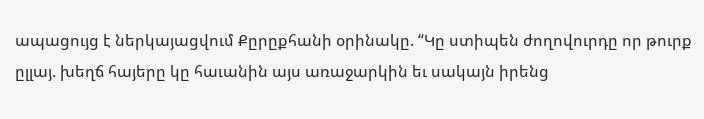ապացույց է ներկայացվում Քըրըքհանի օրինակը. “Կը ստիպեն ժողովուրդը որ թուրք ըլլայ. խեղճ հայերը կը հաւանին այս առաջարկին եւ սակայն իրենց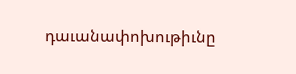դաւանափոխութիւնը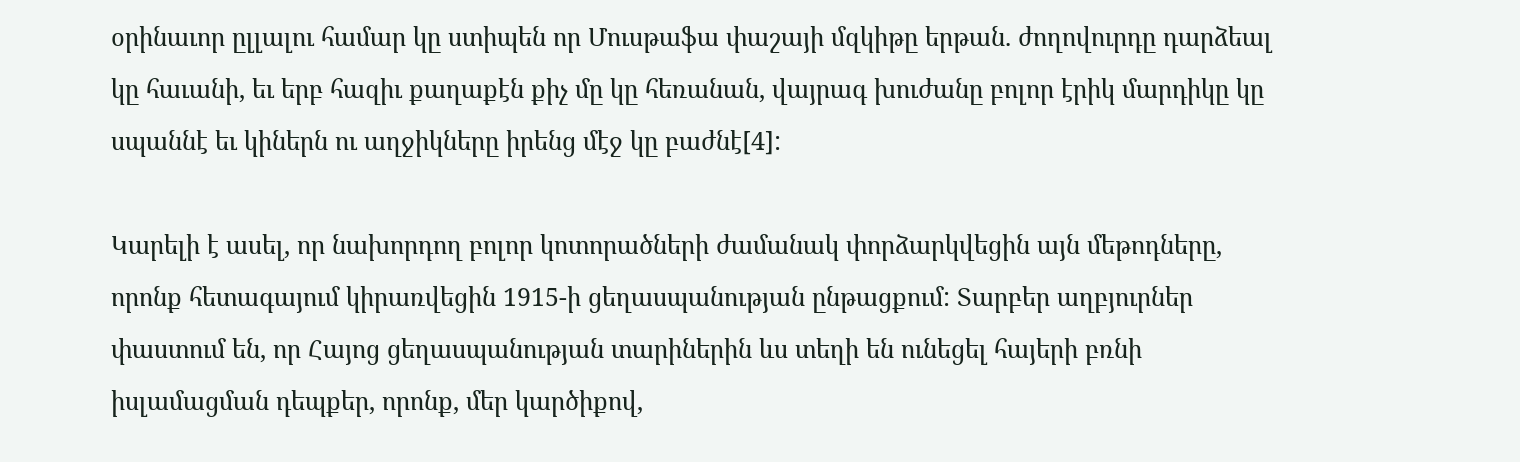օրինաւոր ըլլալու համար կը ստիպեն որ Մուսթաֆա փաշայի մզկիթը երթան. ժողովուրդը դարձեալ կը հաւանի, եւ երբ հազիւ քաղաքէն քիչ մը կը հեռանան, վայրագ խուժանը բոլոր էրիկ մարդիկը կը սպաննէ եւ կիներն ու աղջիկները իրենց մէջ կը բաժնէ[4]:

Կարելի է ասել, որ նախորդող բոլոր կոտորածների ժամանակ փորձարկվեցին այն մեթոդները, որոնք հետագայում կիրառվեցին 1915-ի ցեղասպանության ընթացքում: Տարբեր աղբյուրներ փաստում են, որ Հայոց ցեղասպանության տարիներին ևս տեղի են ունեցել հայերի բռնի իսլամացման դեպքեր, որոնք, մեր կարծիքով,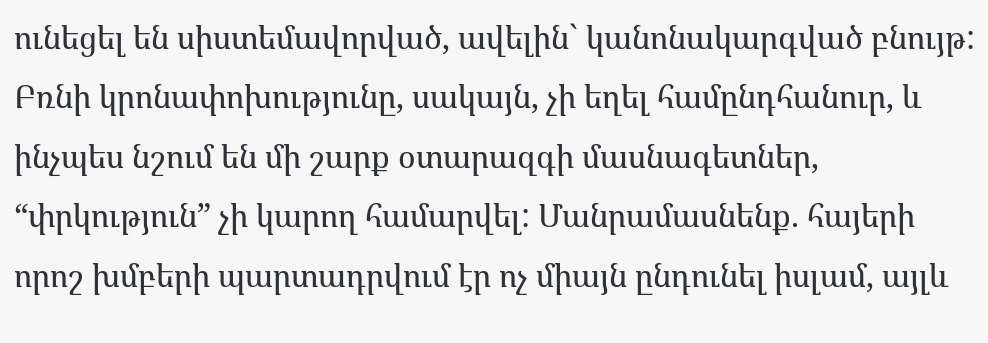ունեցել են սիստեմավորված, ավելին` կանոնակարգված բնույթ: Բռնի կրոնափոխությունը, սակայն, չի եղել համընդհանուր, և ինչպես նշում են մի շարք օտարազգի մասնագետներ, “փրկություն” չի կարող համարվել: Մանրամասնենք. հայերի որոշ խմբերի պարտադրվում էր ոչ միայն ընդունել իսլամ, այլև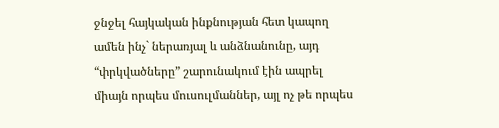ջնջել հայկական ինքնության հետ կապող ամեն ինչ` ներառյալ և անձնանունը, այդ “փրկվածները” շարունակում էին ապրել միայն որպես մուսուլմաններ, այլ ոչ թե որպես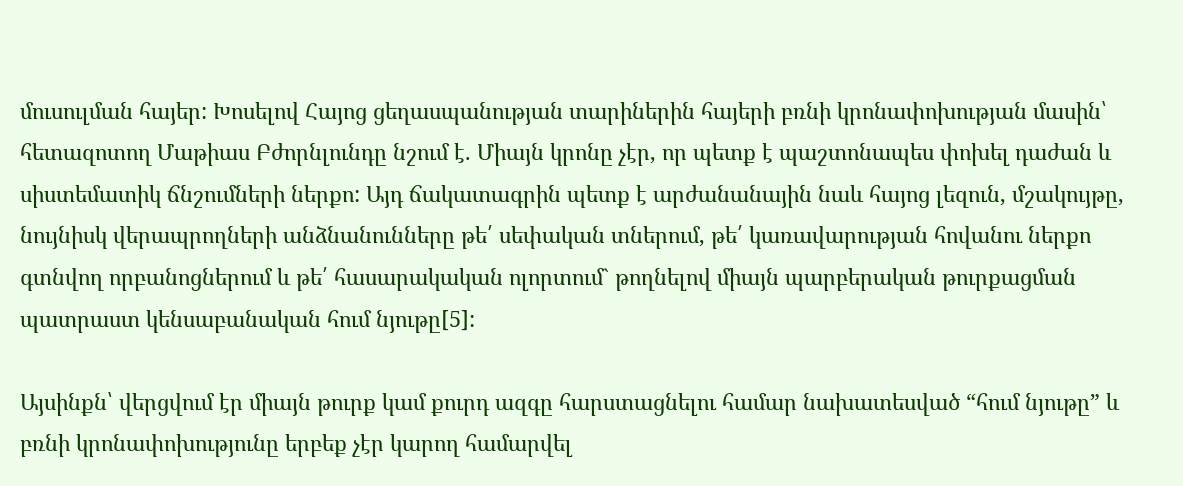մուսուլման հայեր: Խոսելով Հայոց ցեղասպանության տարիներին հայերի բռնի կրոնափոխության մասին՝ հետազոտող Մաթիաս Բժորնլունդը նշում է. Միայն կրոնը չէր, որ պետք է պաշտոնապես փոխել դաժան և սիստեմատիկ ճնշումների ներքո: Այդ ճակատագրին պետք է արժանանային նաև հայոց լեզուն, մշակույթը, նույնիսկ վերապրողների անձնանունները թե՛ սեփական տներում, թե՛ կառավարության հովանու ներքո գտնվող որբանոցներում և թե՛ հասարակական ոլորտում` թողնելով միայն պարբերական թուրքացման պատրաստ կենսաբանական հում նյութը[5]:

Այսինքն՝ վերցվում էր միայն թուրք կամ քուրդ ազգը հարստացնելու համար նախատեսված “հում նյութը” և բռնի կրոնափոխությունը երբեք չէր կարող համարվել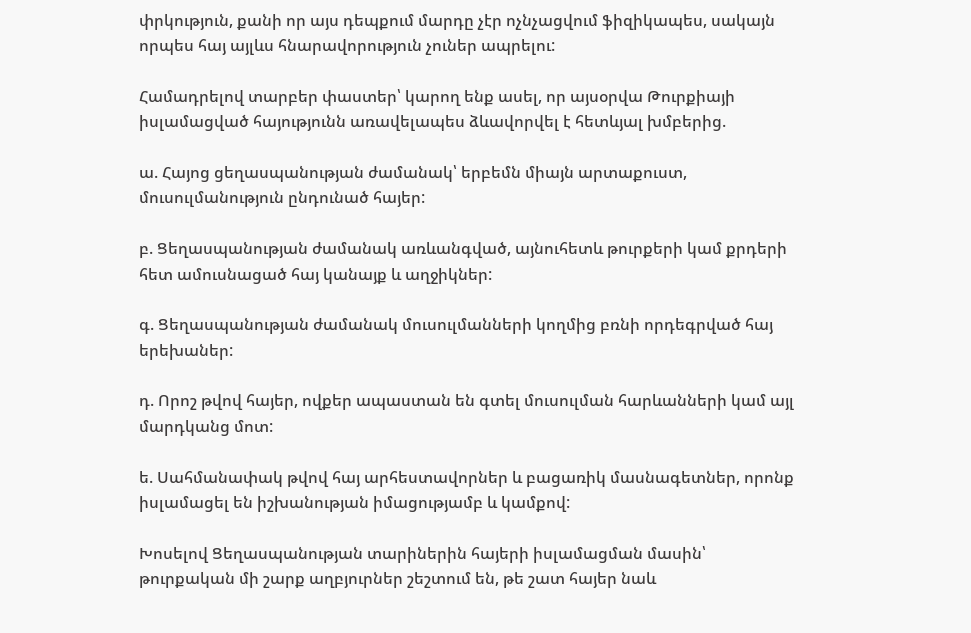փրկություն, քանի որ այս դեպքում մարդը չէր ոչնչացվում ֆիզիկապես, սակայն որպես հայ այլևս հնարավորություն չուներ ապրելու:

Համադրելով տարբեր փաստեր՝ կարող ենք ասել, որ այսօրվա Թուրքիայի իսլամացված հայությունն առավելապես ձևավորվել է հետևյալ խմբերից.

ա. Հայոց ցեղասպանության ժամանակ՝ երբեմն միայն արտաքուստ, մուսուլմանություն ընդունած հայեր:

բ. Ցեղասպանության ժամանակ առևանգված, այնուհետև թուրքերի կամ քրդերի հետ ամուսնացած հայ կանայք և աղջիկներ:

գ. Ցեղասպանության ժամանակ մուսուլմանների կողմից բռնի որդեգրված հայ երեխաներ:

դ. Որոշ թվով հայեր, ովքեր ապաստան են գտել մուսուլման հարևանների կամ այլ մարդկանց մոտ:

ե. Սահմանափակ թվով հայ արհեստավորներ և բացառիկ մասնագետներ, որոնք իսլամացել են իշխանության իմացությամբ և կամքով:

Խոսելով Ցեղասպանության տարիներին հայերի իսլամացման մասին՝ թուրքական մի շարք աղբյուրներ շեշտում են, թե շատ հայեր նաև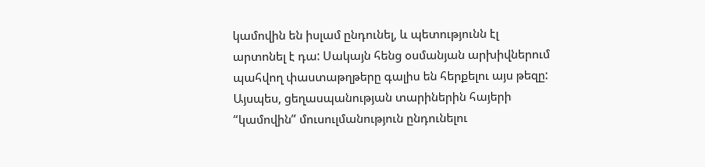կամովին են իսլամ ընդունել, և պետությունն էլ արտոնել է դա: Սակայն հենց օսմանյան արխիվներում պահվող փաստաթղթերը գալիս են հերքելու այս թեզը: Այսպես, ցեղասպանության տարիներին հայերի “կամովին” մուսուլմանություն ընդունելու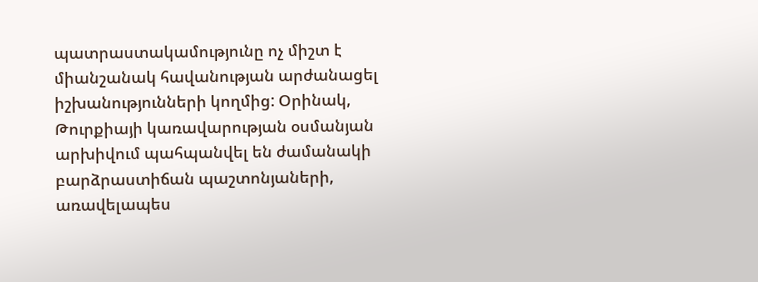պատրաստակամությունը ոչ միշտ է միանշանակ հավանության արժանացել իշխանությունների կողմից: Օրինակ, Թուրքիայի կառավարության օսմանյան արխիվում պահպանվել են ժամանակի բարձրաստիճան պաշտոնյաների, առավելապես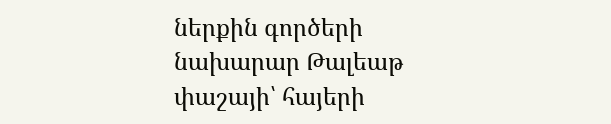ներքին գործերի նախարար Թալեաթ փաշայի՝ հայերի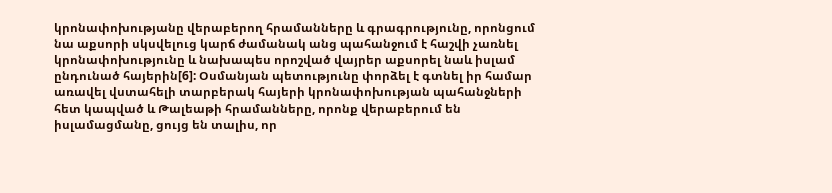կրոնափոխությանը վերաբերող հրամանները և գրագրությունը, որոնցում նա աքսորի սկսվելուց կարճ ժամանակ անց պահանջում է հաշվի չառնել կրոնափոխությունը և նախապես որոշված վայրեր աքսորել նաև իսլամ ընդունած հայերին[6]: Օսմանյան պետությունը փորձել է գտնել իր համար առավել վստահելի տարբերակ հայերի կրոնափոխության պահանջների հետ կապված և Թալեաթի հրամանները, որոնք վերաբերում են իսլամացմանը, ցույց են տալիս, որ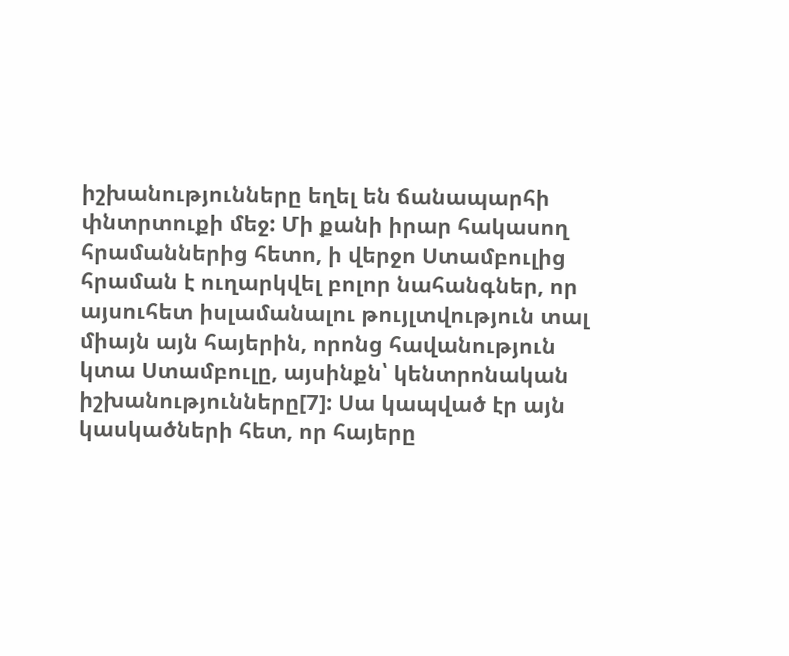իշխանությունները եղել են ճանապարհի փնտրտուքի մեջ: Մի քանի իրար հակասող հրամաններից հետո, ի վերջո Ստամբուլից հրաման է ուղարկվել բոլոր նահանգներ, որ այսուհետ իսլամանալու թույլտվություն տալ միայն այն հայերին, որոնց հավանություն կտա Ստամբուլը, այսինքն՝ կենտրոնական իշխանությունները[7]: Սա կապված էր այն կասկածների հետ, որ հայերը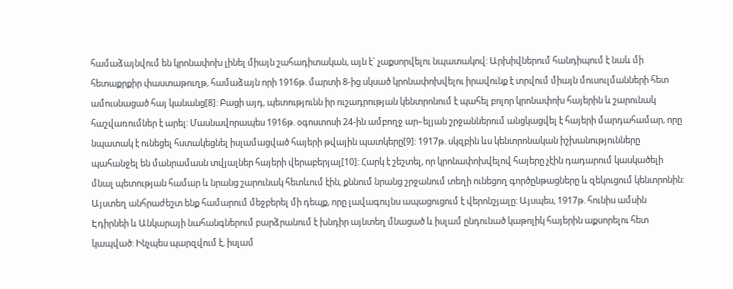համաձայնվում են կրոնափոխ լինել միայն շահադիտական, այն է` չաքսորվելու նպատակով: Արխիվներում հանդիպում է նաև մի հետաքրքիր փաստաթուղթ, համաձայն որի 1916թ. մարտի 8-ից սկսած կրոնափոխվելու իրավունք է տրվում միայն մուսուլմանների հետ ամուսնացած հայ կանանց[8]: Բացի այդ, պետությունն իր ուշադրության կենտրոնում է պահել բոլոր կրոնափոխ հայերին և շարունակ հաշվառումներ է արել: Մասնավորապես 1916թ. օգոստոսի 24-ին ամբողջ ար–ելյան շրջաններում անցկացվել է հայերի մարդահամար, որը նպատակ է ունեցել հստակեցնել իսլամացված հայերի թվային պատկերը[9]: 1917թ. սկզբին ևս կենտրոնական իշխանությունները պահանջել են մանրամասն տվյալներ հայերի վերաբերյալ[10]: Հարկ է շեշտել, որ կրոնափոխվելով հայերը չէին դադարում կասկածելի մնալ պետության համար և նրանց շարունակ հետևում էին, քննում նրանց շրջանում տեղի ունեցող գործընթացները և զեկուցում կենտրոնին: Այստեղ անհրաժեշտ ենք համարում մեջբերել մի դեպք, որը լավագույնս ապացուցում է վերոնշյալը: Այսպես, 1917թ. հունիս ամսին Էդիրնեի և Անկարայի նահանգներում բարձրանում է խնդիր այնտեղ մնացած և իսլամ ընդունած կաթոլիկ հայերին աքսորելու հետ կապված: Ինչպես պարզվում է, իսլամ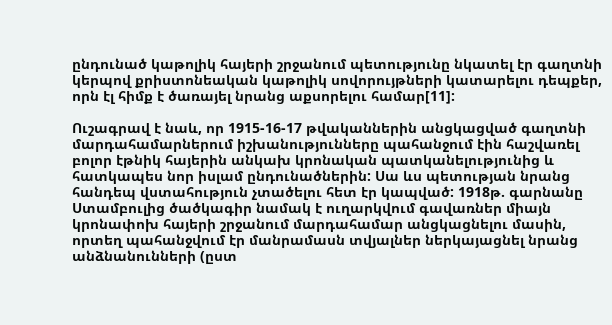ընդունած կաթոլիկ հայերի շրջանում պետությունը նկատել էր գաղտնի կերպով քրիստոնեական կաթոլիկ սովորույթների կատարելու դեպքեր, որն էլ հիմք է ծառայել նրանց աքսորելու համար[11]:

Ուշագրավ է նաև, որ 1915-16-17 թվականներին անցկացված գաղտնի մարդահամարներում իշխանությունները պահանջում էին հաշվառել բոլոր էթնիկ հայերին անկախ կրոնական պատկանելությունից և հատկապես նոր իսլամ ընդունածներին: Սա ևս պետության նրանց հանդեպ վստահություն չտածելու հետ էր կապված: 1918թ. գարնանը Ստամբուլից ծածկագիր նամակ է ուղարկվում գավառներ միայն կրոնափոխ հայերի շրջանում մարդահամար անցկացնելու մասին, որտեղ պահանջվում էր մանրամասն տվյալներ ներկայացնել նրանց անձնանունների (ըստ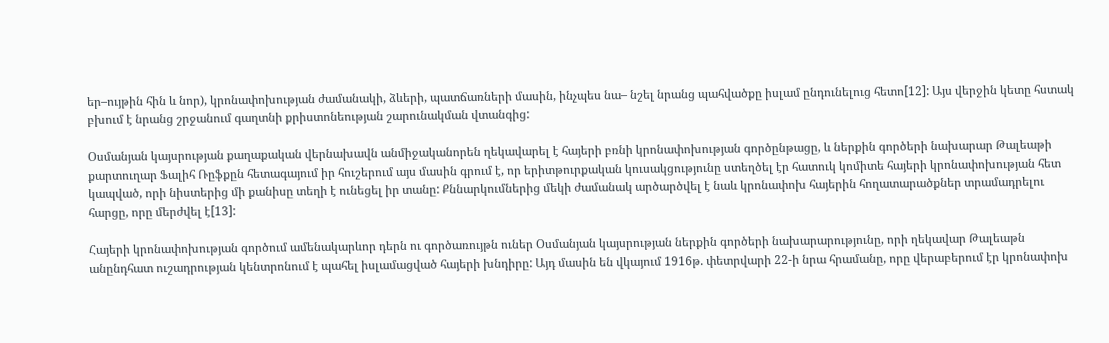եր–ույթին հին և նոր), կրոնափոխության ժամանակի, ձևերի, պատճառների մասին, ինչպես նա– նշել նրանց պահվածքը իսլամ ընդունելուց հետո[12]: Այս վերջին կետը հստակ բխում է նրանց շրջանում գաղտնի քրիստոնեության շարունակման վտանգից:

Օսմանյան կայսրության քաղաքական վերնախավն անմիջականորեն ղեկավարել է հայերի բռնի կրոնափոխության գործընթացը, և ներքին գործերի նախարար Թալեաթի քարտուղար Ֆալիհ Ռըֆքըն հետագայում իր հուշերում այս մասին գրում է, որ երիտթուրքական կուսակցությունը ստեղծել էր հատուկ կոմիտե հայերի կրոնափոխության հետ կապված, որի նիստերից մի քանիսը տեղի է ունեցել իր տանը: Քննարկումներից մեկի ժամանակ արծարծվել է նաև կրոնափոխ հայերին հողատարածքներ տրամադրելու հարցը, որը մերժվել է[13]:

Հայերի կրոնափոխության գործում ամենակարևոր դերն ու գործառույթն ուներ Օսմանյան կայսրության ներքին գործերի նախարարությունը, որի ղեկավար Թալեաթն անընդհատ ուշադրության կենտրոնում է պահել իսլամացված հայերի խնդիրը: Այդ մասին են վկայում 1916թ. փետրվարի 22-ի նրա հրամանը, որը վերաբերում էր կրոնափոխ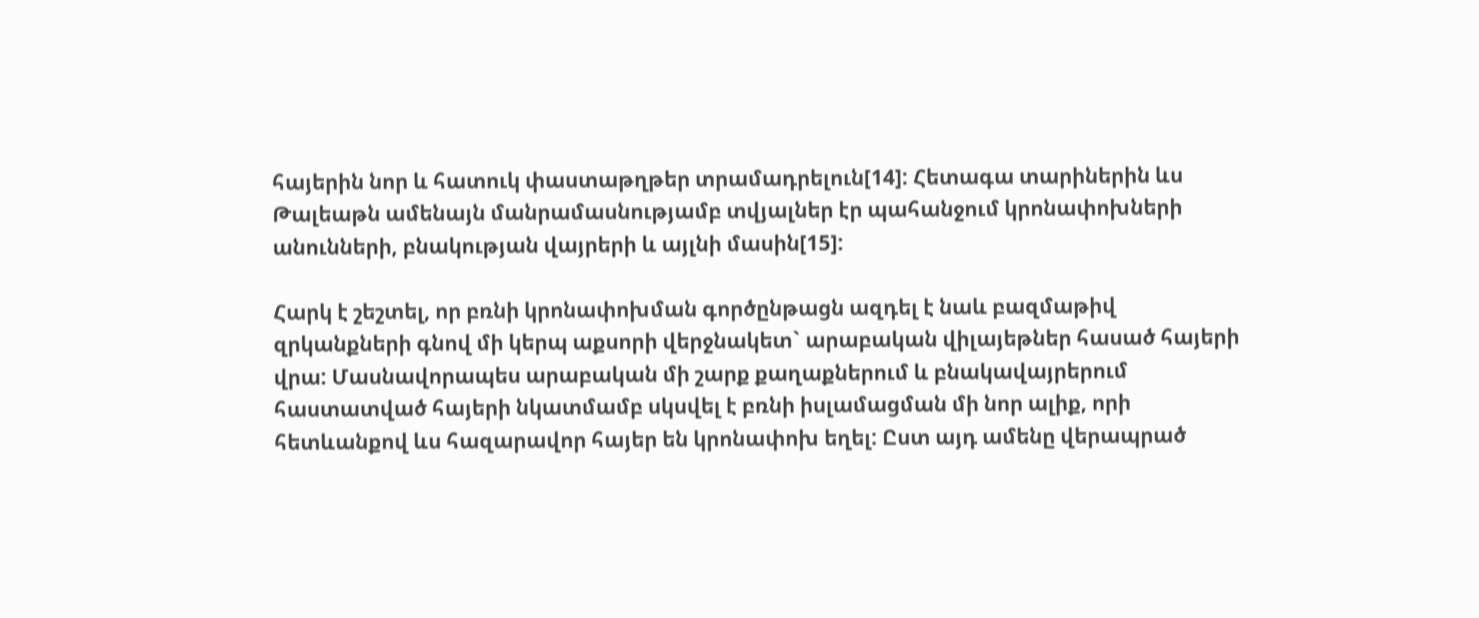հայերին նոր և հատուկ փաստաթղթեր տրամադրելուն[14]: Հետագա տարիներին ևս Թալեաթն ամենայն մանրամասնությամբ տվյալներ էր պահանջում կրոնափոխների անունների, բնակության վայրերի և այլնի մասին[15]:

Հարկ է շեշտել, որ բռնի կրոնափոխման գործընթացն ազդել է նաև բազմաթիվ զրկանքների գնով մի կերպ աքսորի վերջնակետ` արաբական վիլայեթներ հասած հայերի վրա: Մասնավորապես արաբական մի շարք քաղաքներում և բնակավայրերում հաստատված հայերի նկատմամբ սկսվել է բռնի իսլամացման մի նոր ալիք, որի հետևանքով ևս հազարավոր հայեր են կրոնափոխ եղել: Ըստ այդ ամենը վերապրած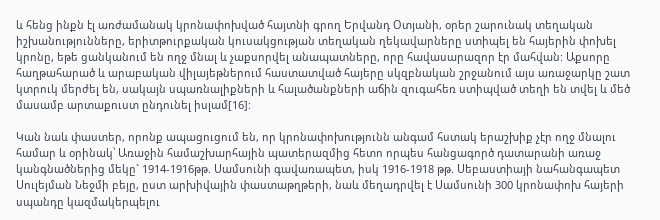և հենց ինքն էլ առժամանակ կրոնափոխված հայտնի գրող Երվանդ Օտյանի, օրեր շարունակ տեղական իշխանությունները, երիտթուրքական կուսակցության տեղական ղեկավարները ստիպել են հայերին փոխել կրոնը, եթե ցանկանում են ողջ մնալ և չաքսորվել անապատները, որը հավասարազոր էր մահվան: Աքսորը հաղթահարած և արաբական վիլայեթներում հաստատված հայերը սկզբնական շրջանում այս առաջարկը շատ կտրուկ մերժել են, սակայն սպառնալիքների և հալածանքների աճին զուգահեռ ստիպված տեղի են տվել և մեծ մասամբ արտաքուստ ընդունել իսլամ[16]:

Կան նաև փաստեր, որոնք ապացուցում են, որ կրոնափոխությունն անգամ հստակ երաշխիք չէր ողջ մնալու համար և օրինակ՝ Առաջին համաշխարհային պատերազմից հետո որպես հանցագործ դատարանի առաջ կանգնածներից մեկը` 1914-1916թթ. Սամսունի գավառապետ, իսկ 1916-1918 թթ. Սեբաստիայի նահանգապետ Սուլեյման Նեջմի բեյը, ըստ արխիվային փաստաթղթերի, նաև մեղադրվել է Սամսունի 300 կրոնափոխ հայերի սպանդը կազմակերպելու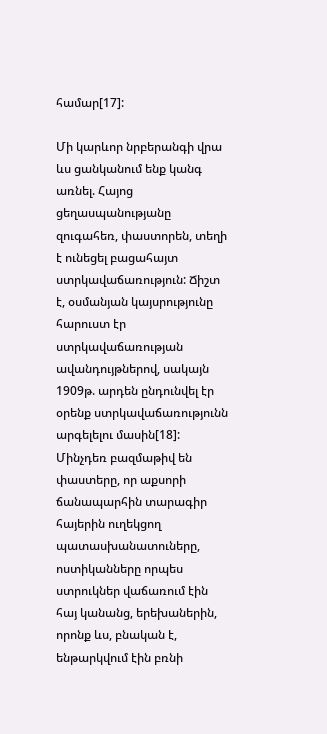համար[17]:

Մի կարևոր նրբերանգի վրա ևս ցանկանում ենք կանգ առնել. Հայոց ցեղասպանությանը զուգահեռ, փաստորեն, տեղի է ունեցել բացահայտ ստրկավաճառություն: Ճիշտ է, օսմանյան կայսրությունը հարուստ էր ստրկավաճառության ավանդույթներով, սակայն 1909թ. արդեն ընդունվել էր օրենք ստրկավաճառությունն արգելելու մասին[18]: Մինչդեռ բազմաթիվ են փաստերը, որ աքսորի ճանապարհին տարագիր հայերին ուղեկցող պատասխանատուները, ոստիկանները որպես ստրուկներ վաճառում էին հայ կանանց, երեխաներին, որոնք ևս, բնական է, ենթարկվում էին բռնի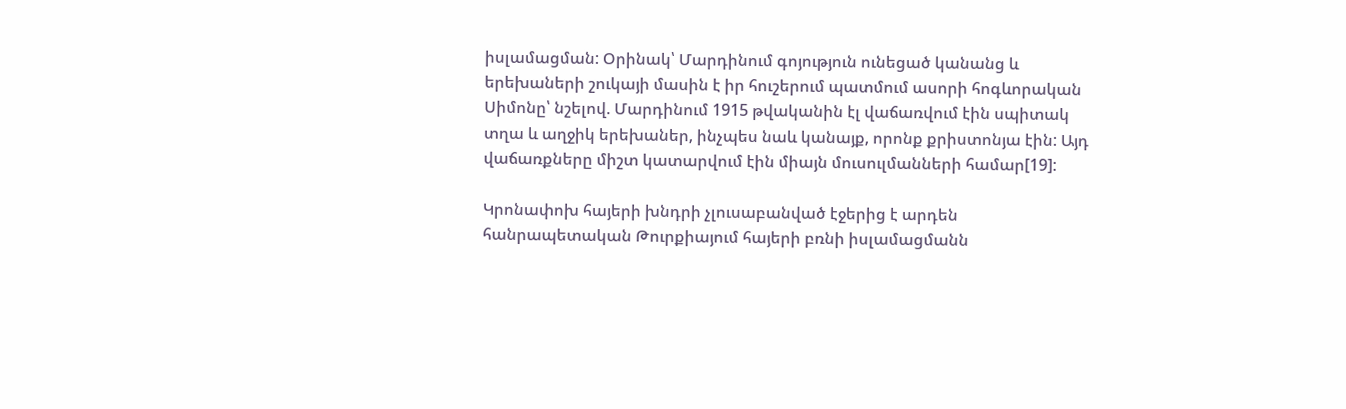իսլամացման: Օրինակ՝ Մարդինում գոյություն ունեցած կանանց և երեխաների շուկայի մասին է իր հուշերում պատմում ասորի հոգևորական Սիմոնը՝ նշելով. Մարդինում 1915 թվականին էլ վաճառվում էին սպիտակ տղա և աղջիկ երեխաներ, ինչպես նաև կանայք, որոնք քրիստոնյա էին: Այդ վաճառքները միշտ կատարվում էին միայն մուսուլմանների համար[19]:

Կրոնափոխ հայերի խնդրի չլուսաբանված էջերից է արդեն հանրապետական Թուրքիայում հայերի բռնի իսլամացմանն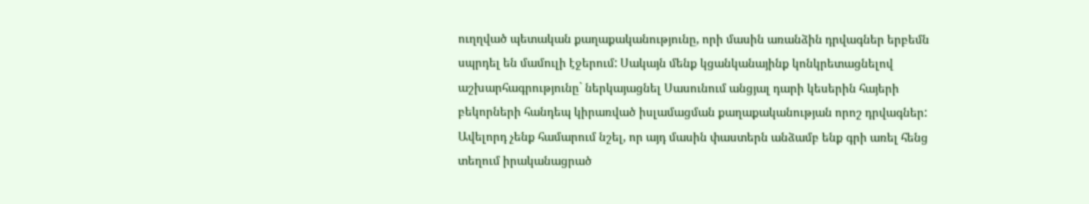ուղղված պետական քաղաքականությունը, որի մասին առանձին դրվագներ երբեմն սպրդել են մամուլի էջերում: Սակայն մենք կցանկանայինք կոնկրետացնելով աշխարհագրությունը` ներկայացնել Սասունում անցյալ դարի կեսերին հայերի բեկորների հանդեպ կիրառված իսլամացման քաղաքականության որոշ դրվագներ: Ավելորդ չենք համարում նշել, որ այդ մասին փաստերն անձամբ ենք գրի առել հենց տեղում իրականացրած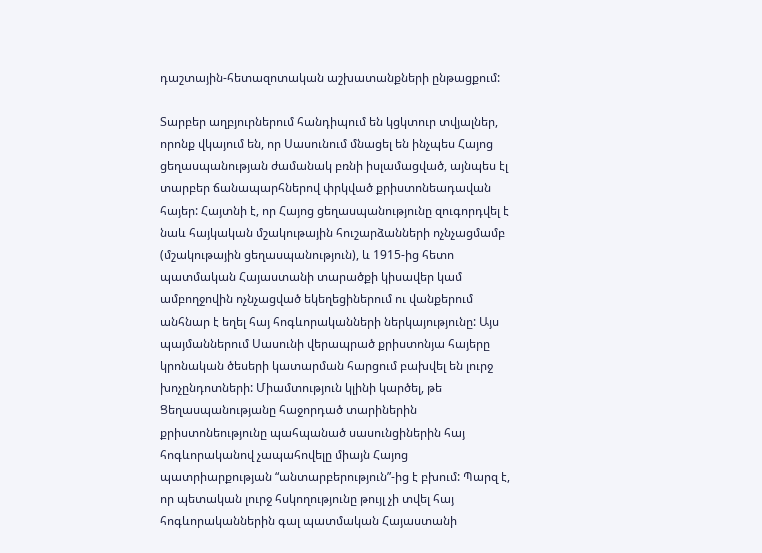դաշտային-հետազոտական աշխատանքների ընթացքում:

Տարբեր աղբյուրներում հանդիպում են կցկտուր տվյալներ, որոնք վկայում են, որ Սասունում մնացել են ինչպես Հայոց ցեղասպանության ժամանակ բռնի իսլամացված, այնպես էլ տարբեր ճանապարհներով փրկված քրիստոնեադավան հայեր: Հայտնի է, որ Հայոց ցեղասպանությունը զուգորդվել է նաև հայկական մշակութային հուշարձանների ոչնչացմամբ (մշակութային ցեղասպանություն), և 1915-ից հետո պատմական Հայաստանի տարածքի կիսավեր կամ ամբողջովին ոչնչացված եկեղեցիներում ու վանքերում անհնար է եղել հայ հոգևորականների ներկայությունը: Այս պայմաններում Սասունի վերապրած քրիստոնյա հայերը կրոնական ծեսերի կատարման հարցում բախվել են լուրջ խոչընդոտների: Միամտություն կլինի կարծել, թե Ցեղասպանությանը հաջորդած տարիներին քրիստոնեությունը պահպանած սասունցիներին հայ հոգևորականով չապահովելը միայն Հայոց պատրիարքության “անտարբերություն”-ից է բխում: Պարզ է, որ պետական լուրջ հսկողությունը թույլ չի տվել հայ հոգևորականներին գալ պատմական Հայաստանի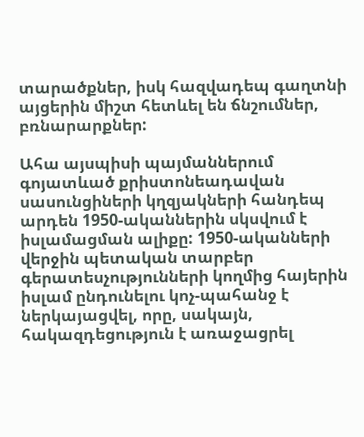տարածքներ, իսկ հազվադեպ գաղտնի այցերին միշտ հետևել են ճնշումներ, բռնարարքներ:

Ահա այսպիսի պայմաններում գոյատևած քրիստոնեադավան սասունցիների կղզյակների հանդեպ արդեն 1950-ականներին սկսվում է իսլամացման ալիքը: 1950-ականների վերջին պետական տարբեր գերատեսչությունների կողմից հայերին իսլամ ընդունելու կոչ-պահանջ է ներկայացվել, որը, սակայն, հակազդեցություն է առաջացրել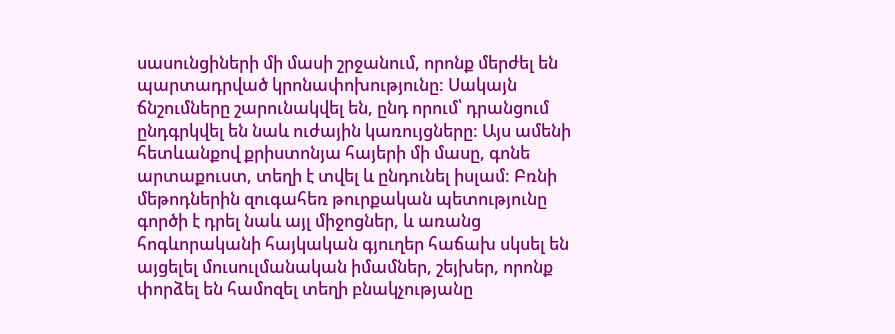սասունցիների մի մասի շրջանում, որոնք մերժել են պարտադրված կրոնափոխությունը: Սակայն ճնշումները շարունակվել են, ընդ որում՝ դրանցում ընդգրկվել են նաև ուժային կառույցները: Այս ամենի հետևանքով քրիստոնյա հայերի մի մասը, գոնե արտաքուստ, տեղի է տվել և ընդունել իսլամ: Բռնի մեթոդներին զուգահեռ թուրքական պետությունը գործի է դրել նաև այլ միջոցներ, և առանց հոգևորականի հայկական գյուղեր հաճախ սկսել են այցելել մուսուլմանական իմամներ, շեյխեր, որոնք փորձել են համոզել տեղի բնակչությանը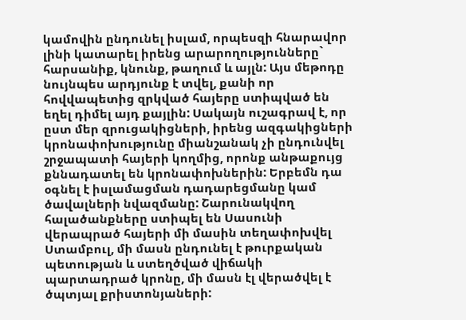կամովին ընդունել իսլամ, որպեսզի հնարավոր լինի կատարել իրենց արարողությունները` հարսանիք, կնունք, թաղում և այլն: Այս մեթոդը նույնպես արդյունք է տվել, քանի որ հովվապետից զրկված հայերը ստիպված են եղել դիմել այդ քայլին: Սակայն ուշագրավ է, որ ըստ մեր զրուցակիցների, իրենց ազգակիցների կրոնափոխությունը միանշանակ չի ընդունվել շրջապատի հայերի կողմից, որոնք անթաքույց քննադատել են կրոնափոխներին: Երբեմն դա օգնել է իսլամացման դադարեցմանը կամ ծավալների նվազմանը: Շարունակվող հալածանքները ստիպել են Սասունի վերապրած հայերի մի մասին տեղափոխվել Ստամբուլ, մի մասն ընդունել է թուրքական պետության և ստեղծված վիճակի պարտադրած կրոնը, մի մասն էլ վերածվել է ծպտյալ քրիստոնյաների: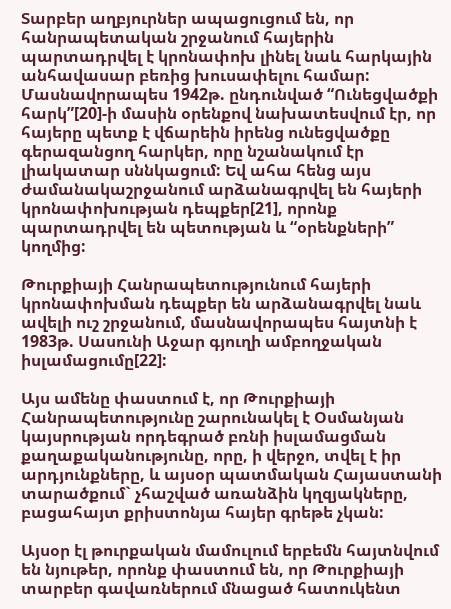Տարբեր աղբյուրներ ապացուցում են, որ հանրապետական շրջանում հայերին պարտադրվել է կրոնափոխ լինել նաև հարկային անհավասար բեռից խուսափելու համար: Մասնավորապես 1942թ. ընդունված “Ունեցվածքի հարկ”[20]-ի մասին օրենքով նախատեսվում էր, որ հայերը պետք է վճարեին իրենց ունեցվածքը գերազանցող հարկեր, որը նշանակում էր լիակատար սննկացում: Եվ ահա հենց այս ժամանակաշրջանում արձանագրվել են հայերի կրոնափոխության դեպքեր[21], որոնք պարտադրվել են պետության և “օրենքների” կողմից:

Թուրքիայի Հանրապետությունում հայերի կրոնափոխման դեպքեր են արձանագրվել նաև ավելի ուշ շրջանում, մասնավորապես հայտնի է 1983թ. Սասունի Աջար գյուղի ամբողջական իսլամացումը[22]:

Այս ամենը փաստում է, որ Թուրքիայի Հանրապետությունը շարունակել է Օսմանյան կայսրության որդեգրած բռնի իսլամացման քաղաքականությունը, որը, ի վերջո, տվել է իր արդյունքները, և այսօր պատմական Հայաստանի տարածքում` չհաշված առանձին կղզյակները, բացահայտ քրիստոնյա հայեր գրեթե չկան:

Այսօր էլ թուրքական մամուլում երբեմն հայտնվում են նյութեր, որոնք փաստում են, որ Թուրքիայի տարբեր գավառներում մնացած հատուկենտ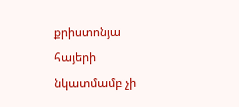քրիստոնյա հայերի նկատմամբ չի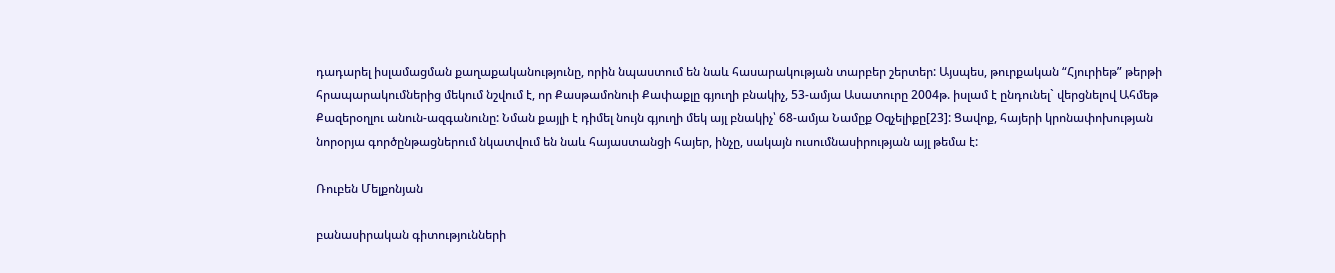դադարել իսլամացման քաղաքականությունը, որին նպաստում են նաև հասարակության տարբեր շերտեր: Այսպես, թուրքական “Հյուրիեթ” թերթի հրապարակումներից մեկում նշվում է, որ Քասթամոնուի Քափաքլը գյուղի բնակիչ, 53-ամյա Ասատուրը 2004թ. իսլամ է ընդունել` վերցնելով Ահմեթ Քազերօղլու անուն-ազգանունը: Նման քայլի է դիմել նույն գյուղի մեկ այլ բնակիչ՝ 68-ամյա Նամըք Օզչելիքը[23]: Ցավոք, հայերի կրոնափոխության նորօրյա գործընթացներում նկատվում են նաև հայաստանցի հայեր, ինչը, սակայն ուսումնասիրության այլ թեմա է:

Ռուբեն Մելքոնյան

բանասիրական գիտությունների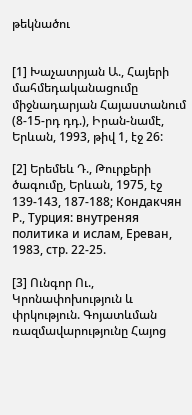թեկնածու


[1] Խաչատրյան Ա., Հայերի մահմեդականացումը միջնադարյան Հայաստանում (8-15-րդ դդ.), Իրան-նամէ, Երևան, 1993, թիվ 1, էջ 26:

[2] Երեմեև Դ., Թուրքերի ծագումը, Երևան, 1975, էջ 139-143, 187-188; Кондакчян Р., Турция: внутреняя политика и ислам, Ереван, 1983, стр. 22-25.

[3] Ունգոր Ու., Կրոնափոխություն և փրկություն. Գոյատևման ռազմավարությունը Հայոց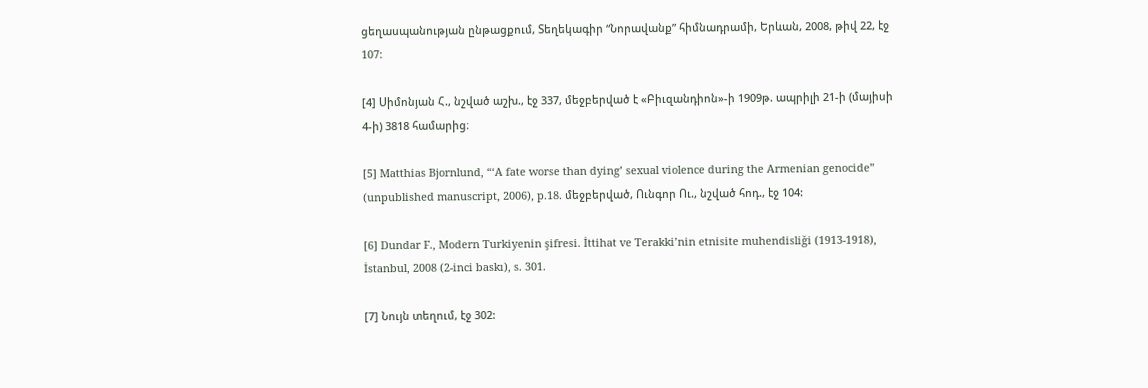ցեղասպանության ընթացքում, Տեղեկագիր “Նորավանք” հիմնադրամի, Երևան, 2008, թիվ 22, էջ 107:

[4] Սիմոնյան Հ., նշված աշխ., էջ 337, մեջբերված է «Բիւզանդիոն»-ի 1909թ. ապրիլի 21-ի (մայիսի 4-ի) 3818 համարից։

[5] Matthias Bjornlund, “‘A fate worse than dying’ sexual violence during the Armenian genocide” (unpublished manuscript, 2006), p.18. մեջբերված, Ունգոր Ու., նշված հոդ., էջ 104:

[6] Dundar F., Modern Turkiyenin şifresi. İttihat ve Terakki’nin etnisite muhendisliği (1913-1918), İstanbul, 2008 (2-inci baskı), s. 301.

[7] Նույն տեղում, էջ 302: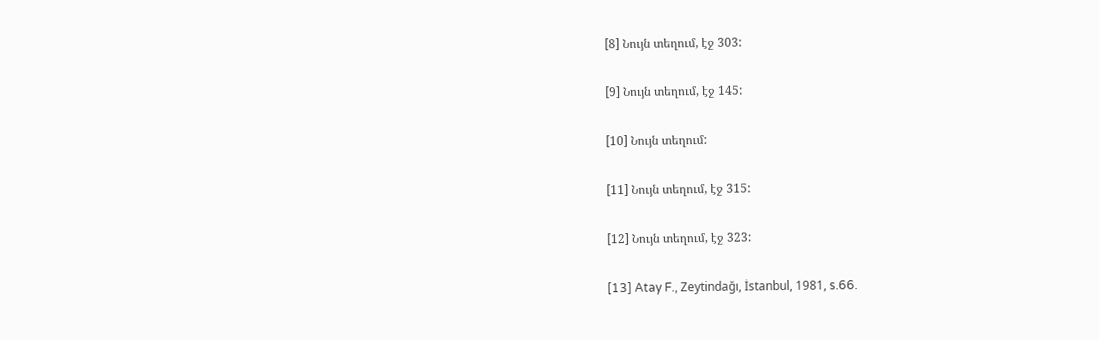[8] Նույն տեղում, էջ 303:

[9] Նույն տեղում, էջ 145:

[10] Նույն տեղում:

[11] Նույն տեղում, էջ 315:

[12] Նույն տեղում, էջ 323:

[13] Atay F., Zeytindağı, İstanbul, 1981, s.66.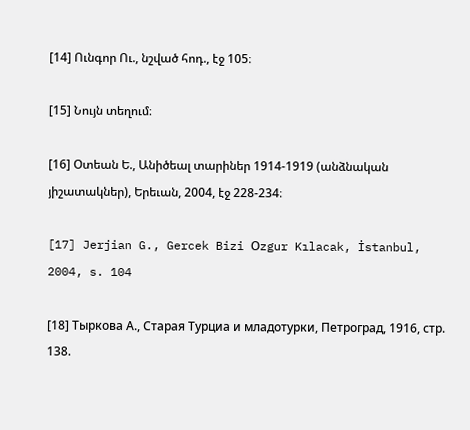[14] Ունգոր Ու., նշված հոդ., էջ 105։

[15] Նույն տեղում։

[16] Օտեան Ե., Անիծեալ տարիներ 1914-1919 (անձնական յիշատակներ), Երեւան, 2004, էջ 228-234։

[17] Jerjian G., Gercek Bizi Օzgur Kılacak, İstanbul, 2004, s. 104

[18] Тыркова А., Старая Турциа и младотурки, Петроград, 1916, стр. 138.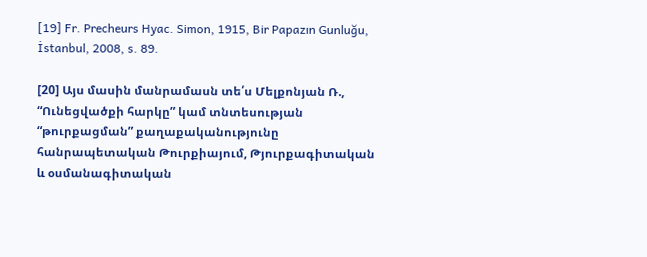[19] Fr. Precheurs Hyac. Simon, 1915, Bir Papazın Gunluğu, İstanbul, 2008, s. 89.

[20] Այս մասին մանրամասն տե՛ս Մելքոնյան Ռ., “Ունեցվածքի հարկը” կամ տնտեսության “թուրքացման” քաղաքականությունը հանրապետական Թուրքիայում, Թյուրքագիտական և օսմանագիտական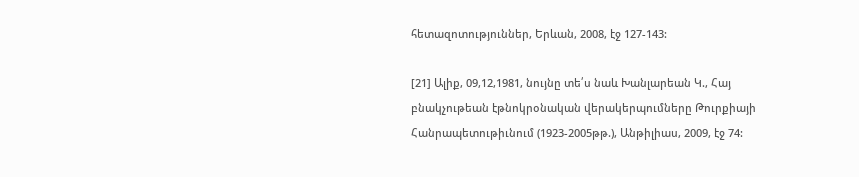հետազոտություններ, Երևան, 2008, էջ 127-143:

[21] Ալիք, 09,12,1981, նույնը տե՛ս նաև Խանլարեան Կ., Հայ բնակչութեան էթնոկրօնական վերակերպումները Թուրքիայի Հանրապետութիւնում (1923-2005թթ.), Անթիլիաս, 2009, էջ 74: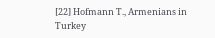[22] Hofmann T., Armenians in Turkey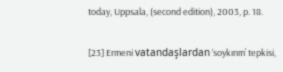today, Uppsala, (second edition), 2003, p. 18.

[23] Ermeni vatandaşlardan ‘soykırım’ tepkisi,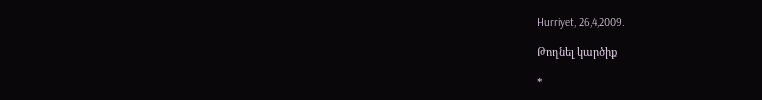Hurriyet, 26,4,2009.

Թողնել կարծիք

*